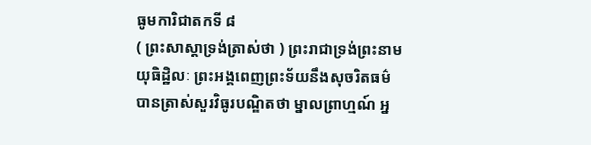ធូមការិជាតកទី ៨
( ព្រះសាស្តាទ្រង់ត្រាស់ថា ) ព្រះរាជាទ្រង់ព្រះនាម យុធិដ្ឋិលៈ ព្រះអង្គពេញព្រះទ័យនឹងសុចរិតធម៌ បានត្រាស់សួរវិធូរបណ្ឌិតថា ម្នាលព្រាហ្មណ៍ អ្ន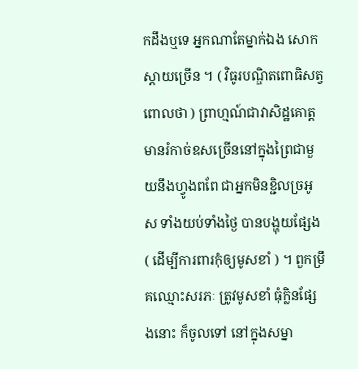កដឹងឬទេ អ្នកណាតែម្នាក់ឯង សោកស្តាយច្រើន ។ ( វិធូរបណ្ឌិតពោធិសត្វពោលថា ) ព្រាហ្មណ៍ជាវាសិដ្ឋគោត្ត មានរំកាច់ឧសច្រើននៅក្នុងព្រៃជាមួយនឹងហ្វូងពពែ ជាអ្នកមិនខ្ជិលច្រអូស ទាំងយប់ទាំងថ្ងៃ បានបង្ហុយផ្សែង ( ដើម្បីការពារកុំឲ្យមូសខាំ ) ។ ពួកម្រឹគឈ្មោះសរភៈ ត្រូវមូសខាំ ធុំក្លិនផ្សែងនោះ ក៏ចូលទៅ នៅក្នុងសម្នា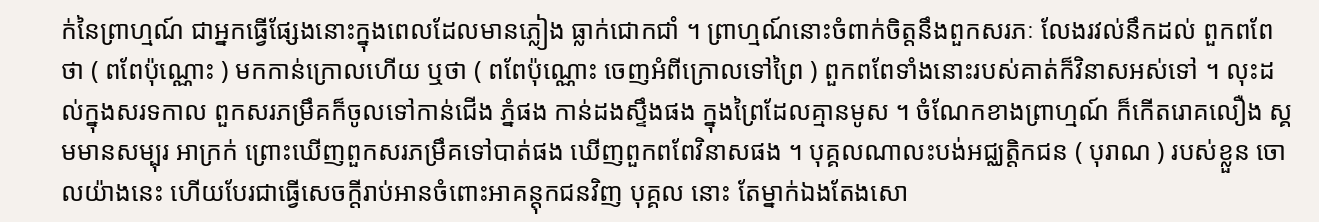ក់នៃព្រាហ្មណ៍ ជាអ្នកធ្វើផ្សែងនោះក្នុងពេលដែលមានភ្លៀង ធ្លាក់ជោកជាំ ។ ព្រាហ្មណ៍នោះចំពាក់ចិត្តនឹងពួកសរភៈ លែងរវល់នឹកដល់ ពួកពពែថា ( ពពែប៉ុណ្ណោះ ) មកកាន់ក្រោលហើយ ឬថា ( ពពែប៉ុណ្ណោះ ចេញអំពីក្រោលទៅព្រៃ ) ពួកពពែទាំងនោះរបស់គាត់ក៏វិនាសអស់ទៅ ។ លុះដល់ក្នុងសរទកាល ពួកសរភម្រឹគក៏ចូលទៅកាន់ជើង ភ្នំផង កាន់ដងស្ទឹងផង ក្នុងព្រៃដែលគ្មានមូស ។ ចំណែកខាងព្រាហ្មណ៍ ក៏កើតរោគលឿង ស្គមមានសម្បុរ អាក្រក់ ព្រោះឃើញពួកសរភម្រឹគទៅបាត់ផង ឃើញពួកពពែវិនាសផង ។ បុគ្គលណាលះបង់អជ្ឈត្តិកជន ( បុរាណ ) របស់ខ្លួន ចោលយ៉ាងនេះ ហើយបែរជាធ្វើសេចក្តីរាប់អានចំពោះអាគន្តុកជនវិញ បុគ្គល នោះ តែម្នាក់ឯងតែងសោ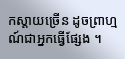កស្តាយច្រើន ដូចព្រាហ្មណ៍ជាអ្នកធ្វើផ្សែង ។